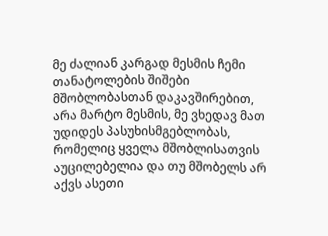მე ძალიან კარგად მესმის ჩემი თანატოლების შიშები მშობლობასთან დაკავშირებით, არა მარტო მესმის, მე ვხედავ მათ უდიდეს პასუხისმგებლობას, რომელიც ყველა მშობლისათვის აუცილებელია და თუ მშობელს არ აქვს ასეთი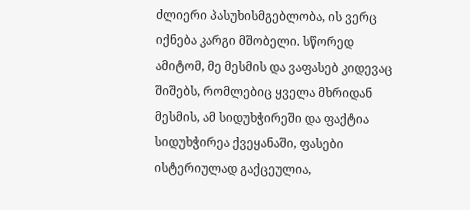ძლიერი პასუხისმგებლობა, ის ვერც იქნება კარგი მშობელი. სწორედ ამიტომ, მე მესმის და ვაფასებ კიდევაც შიშებს, რომლებიც ყველა მხრიდან მესმის, ამ სიდუხჭირეში და ფაქტია სიდუხჭირეა ქვეყანაში, ფასები ისტერიულად გაქცეულია,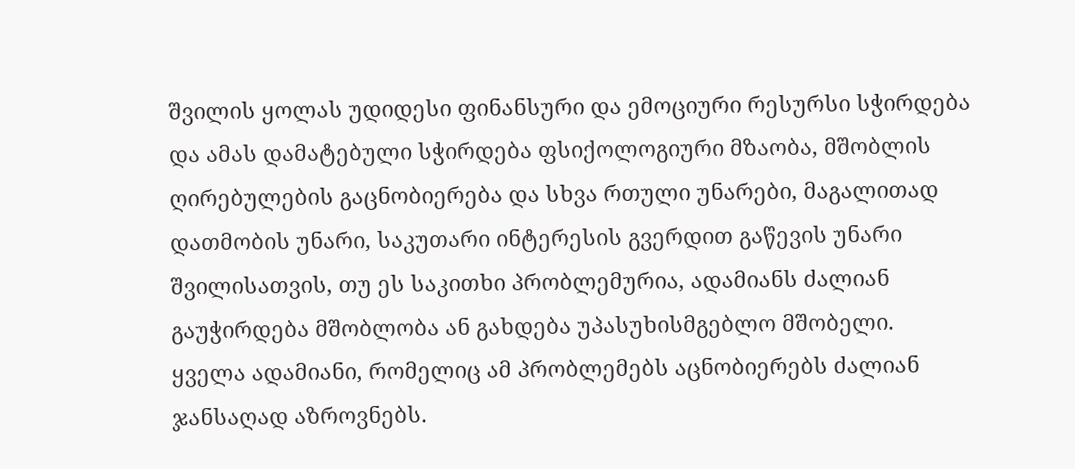შვილის ყოლას უდიდესი ფინანსური და ემოციური რესურსი სჭირდება და ამას დამატებული სჭირდება ფსიქოლოგიური მზაობა, მშობლის ღირებულების გაცნობიერება და სხვა რთული უნარები, მაგალითად დათმობის უნარი, საკუთარი ინტერესის გვერდით გაწევის უნარი შვილისათვის, თუ ეს საკითხი პრობლემურია, ადამიანს ძალიან გაუჭირდება მშობლობა ან გახდება უპასუხისმგებლო მშობელი.
ყველა ადამიანი, რომელიც ამ პრობლემებს აცნობიერებს ძალიან ჯანსაღად აზროვნებს.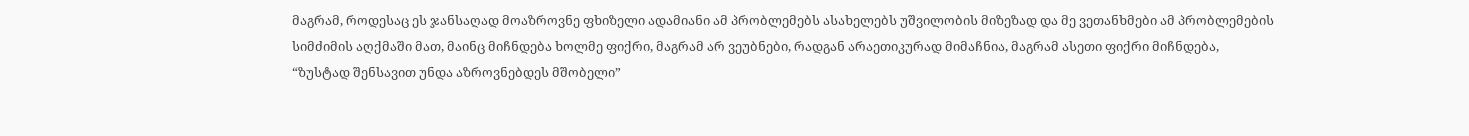მაგრამ, როდესაც ეს ჯანსაღად მოაზროვნე ფხიზელი ადამიანი ამ პრობლემებს ასახელებს უშვილობის მიზეზად და მე ვეთანხმები ამ პრობლემების სიმძიმის აღქმაში მათ, მაინც მიჩნდება ხოლმე ფიქრი, მაგრამ არ ვეუბნები, რადგან არაეთიკურად მიმაჩნია, მაგრამ ასეთი ფიქრი მიჩნდება,
“ზუსტად შენსავით უნდა აზროვნებდეს მშობელი”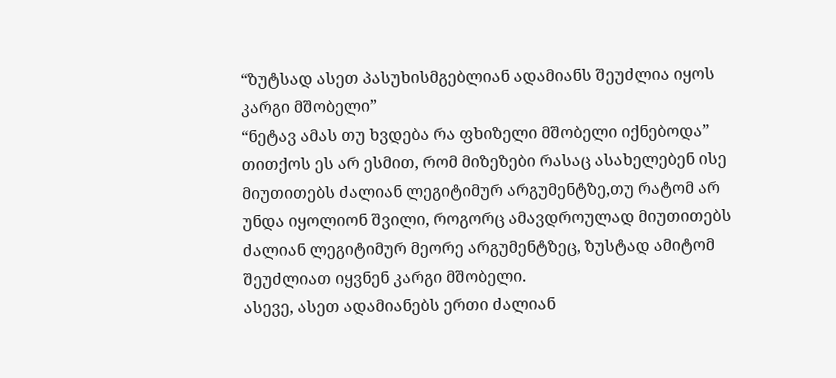“ზუტსად ასეთ პასუხისმგებლიან ადამიანს შეუძლია იყოს კარგი მშობელი”
“ნეტავ ამას თუ ხვდება რა ფხიზელი მშობელი იქნებოდა”
თითქოს ეს არ ესმით, რომ მიზეზები რასაც ასახელებენ ისე მიუთითებს ძალიან ლეგიტიმურ არგუმენტზე,თუ რატომ არ უნდა იყოლიონ შვილი, როგორც ამავდროულად მიუთითებს ძალიან ლეგიტიმურ მეორე არგუმენტზეც, ზუსტად ამიტომ შეუძლიათ იყვნენ კარგი მშობელი.
ასევე, ასეთ ადამიანებს ერთი ძალიან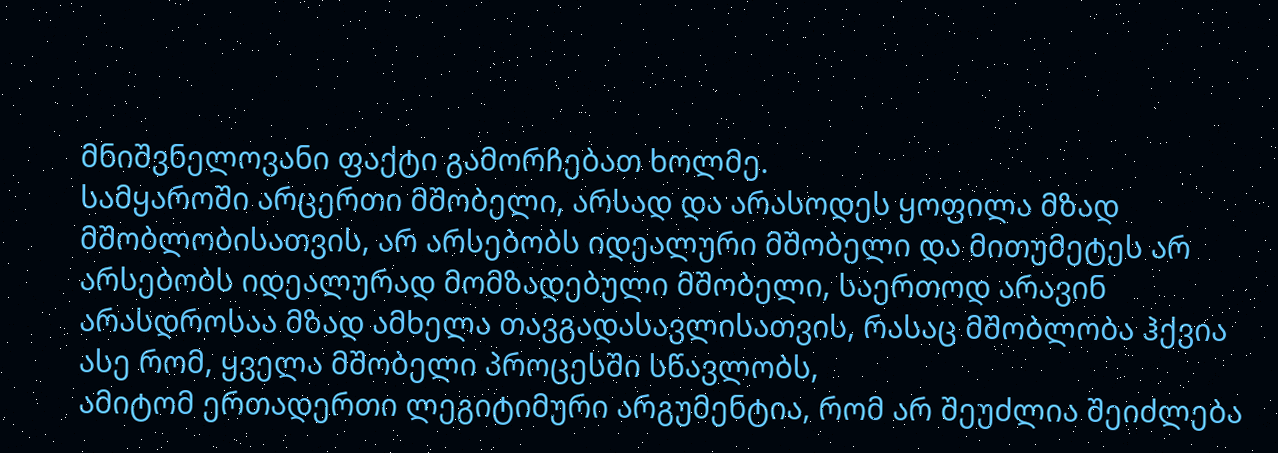მნიშვნელოვანი ფაქტი გამორჩებათ ხოლმე.
სამყაროში არცერთი მშობელი, არსად და არასოდეს ყოფილა მზად მშობლობისათვის, არ არსებობს იდეალური მშობელი და მითუმეტეს არ არსებობს იდეალურად მომზადებული მშობელი, საერთოდ არავინ არასდროსაა მზად ამხელა თავგადასავლისათვის, რასაც მშობლობა ჰქვია
ასე რომ, ყველა მშობელი პროცესში სწავლობს,
ამიტომ ერთადერთი ლეგიტიმური არგუმენტია, რომ არ შეუძლია შეიძლება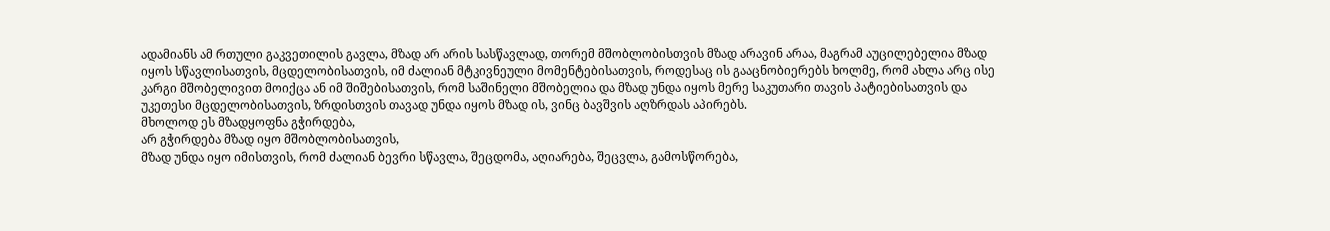ადამიანს ამ რთული გაკვეთილის გავლა, მზად არ არის სასწავლად, თორემ მშობლობისთვის მზად არავინ არაა, მაგრამ აუცილებელია მზად იყოს სწავლისათვის, მცდელობისათვის, იმ ძალიან მტკივნეული მომენტებისათვის, როდესაც ის გააცნობიერებს ხოლმე, რომ ახლა არც ისე კარგი მშობელივით მოიქცა ან იმ შიშებისათვის, რომ საშინელი მშობელია და მზად უნდა იყოს მერე საკუთარი თავის პატიებისათვის და უკეთესი მცდელობისათვის, ზრდისთვის თავად უნდა იყოს მზად ის, ვინც ბავშვის აღზრდას აპირებს.
მხოლოდ ეს მზადყოფნა გჭირდება,
არ გჭირდება მზად იყო მშობლობისათვის,
მზად უნდა იყო იმისთვის, რომ ძალიან ბევრი სწავლა, შეცდომა, აღიარება, შეცვლა, გამოსწორება,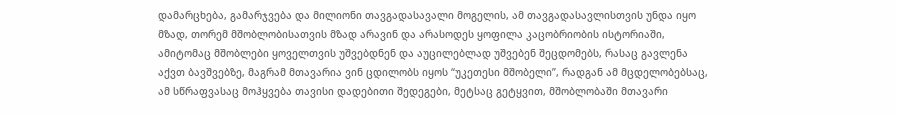დამარცხება, გამარჯვება და მილიონი თავგადასავალი მოგელის, ამ თავგადასავლისთვის უნდა იყო მზად, თორემ მშობლობისათვის მზად არავინ და არასოდეს ყოფილა კაცობრიობის ისტორიაში, ამიტომაც მშობლები ყოველთვის უშვებდნენ და აუცილებლად უშვებენ შეცდომებს, რასაც გავლენა აქვთ ბავშვებზე, მაგრამ მთავარია ვინ ცდილობს იყოს “უკეთესი მშობელი”, რადგან ამ მცდელობებსაც, ამ სწრაფვასაც მოჰყვება თავისი დადებითი შედეგები, მეტსაც გეტყვით, მშობლობაში მთავარი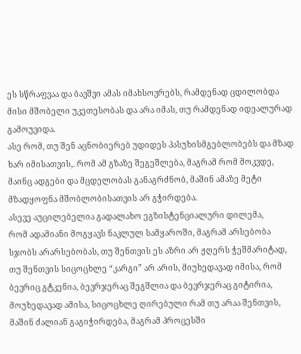ეს სწრაფვაა და ბავშვი ამას იმახსოვრებს, რამდენად ცდილობდა მისი მშობელი უკეთესობას და არა იმას, თუ რამდენად იდეალურად გამოუვიდა.
ასე რომ, თუ შენ აცნობიერებ უდიდეს პასუხისმგებლობებს და მზად ხარ იმისათვის,. რომ ამ გზაზე შეგეშლება, მაგრამ რომ მოკვდე, მაინც ადგები და მცდელობას განაგრძნობ, მაშინ ამაზე მეტი მზადყოფნა მშობლობისათვის არ გჭირდება.
ასევე აუცილებელია გადალახო ეგზისტენციალური დილემა,
რომ ადამიანი მოგყავს ნაკლულ სამყაროში, მაგრამ არსებობა სჯობს არარსებობას, თუ შენთვის ეს აზრი არ ჟღერს ჭეშმარიტად, თუ შენთვის სიცოცხლე “კარგი” არ არის, მიუხედავად იმისა, რომ ბევრიც გტკენია, ბევრჯერაც შეგშლია და ბევრჯერაც გიტირია, მოუხედავად ამისა, სიცოცხლე ღირებული რამ თუ არაა შენთვის, მაშინ ძალიან გაგიჭირდება, მაგრამ პროცესში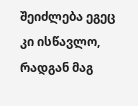შეიძლება ეგეც კი ისწავლო, რადგან მაგ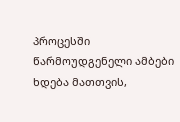პროცესში წარმოუდგენელი ამბები ხდება მათთვის,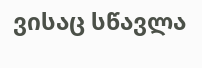ვისაც სწავლა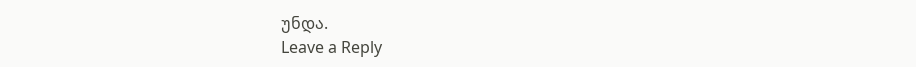უნდა.
Leave a Reply